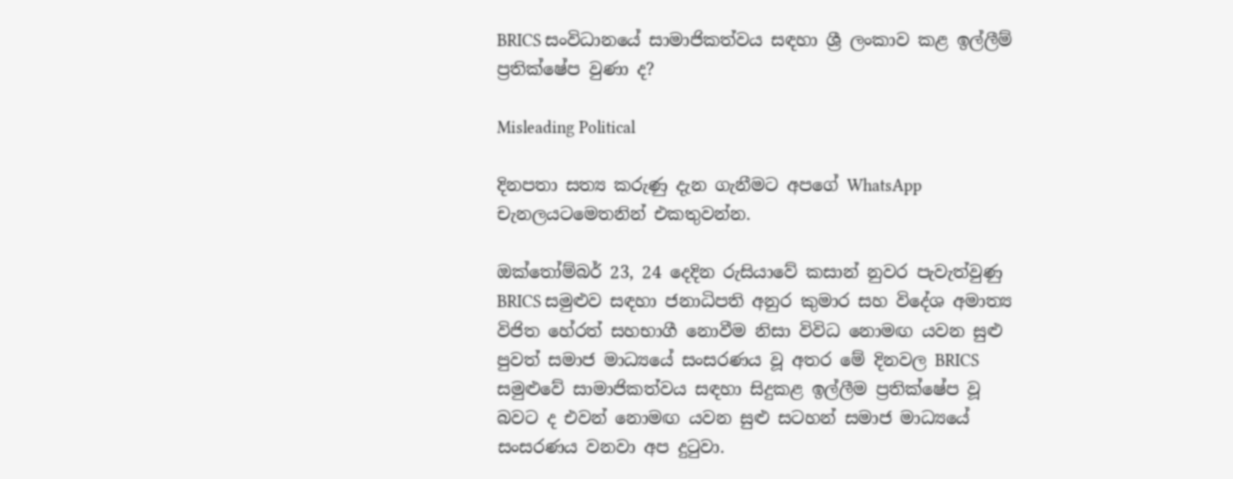BRICS සංවිධානයේ සාමාජිකත්වය සඳහා ශ්‍රී ලංකාව කළ ඉල්ලීම් ප්‍රතික්ෂේප වුණා ද?

Misleading Political

දිනපතා සත්‍ය කරුණු දැන ගැනීමට අපගේ WhatsApp චැනලයටමෙතනින් එකතුවන්න.

ඔක්තෝම්බර් 23, 24 දෙදින රුසියාවේ කසාන් නුවර පැවැත්වුණු BRICS සමුළුව සඳහා ජනාධිපති අනුර කුමාර සහ විදේශ අමාත්‍ය විජිත හේරත් සහභාගී නොවීම නිසා විවිධ නොමඟ යවන සුළු පුවත් සමාජ මාධ්‍යයේ සංසරණය වූ අතර මේ දිනවල BRICS සමුළුවේ සාමාජිකත්වය සඳහා සිදුකළ ඉල්ලීම ප්‍රතික්ෂේප වූ බවට ද එවන් නොමඟ යවන සුළු සටහන් සමාජ මාධ්‍යයේ සංසරණය වනවා අප දුටුවා.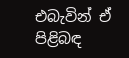එබැවින් ඒ පිළිබඳ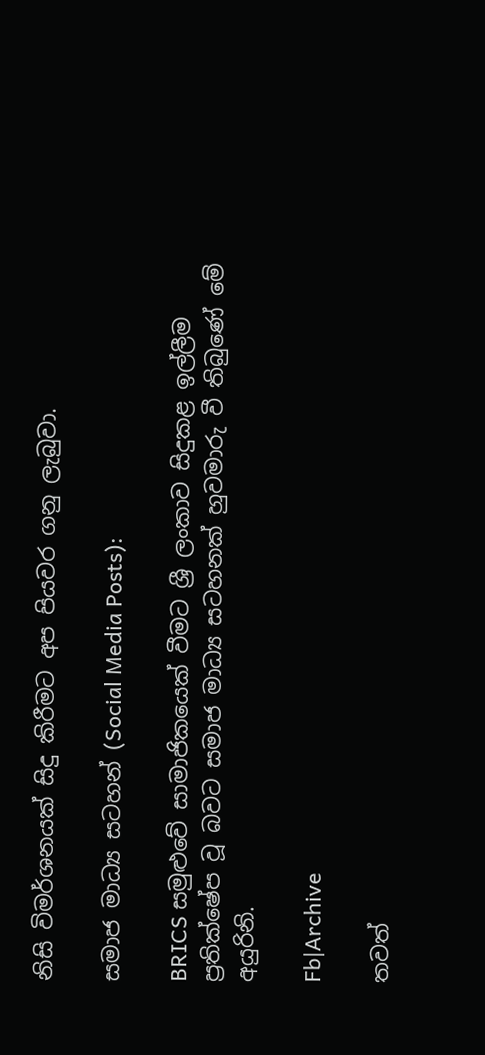නිසි විමර්ශනයක් සිදු කිරීමට අප පියවර ගනු ලැබුවා.

සමාජ මාධ්‍ය සටහන් (Social Media Posts):

BRICS සමුළුවේ සාමාජිකයෙක් වීමට ශ්‍රී ලංකාව සිදුකළ ඉල්ලීම ප්‍රතික්ෂේප වූ බවට සමාජ මාධ්‍ය සටහනක් හුවමාරු වී තිබුණේ මේ අයුරිනි.

Fb|Archive

තවත්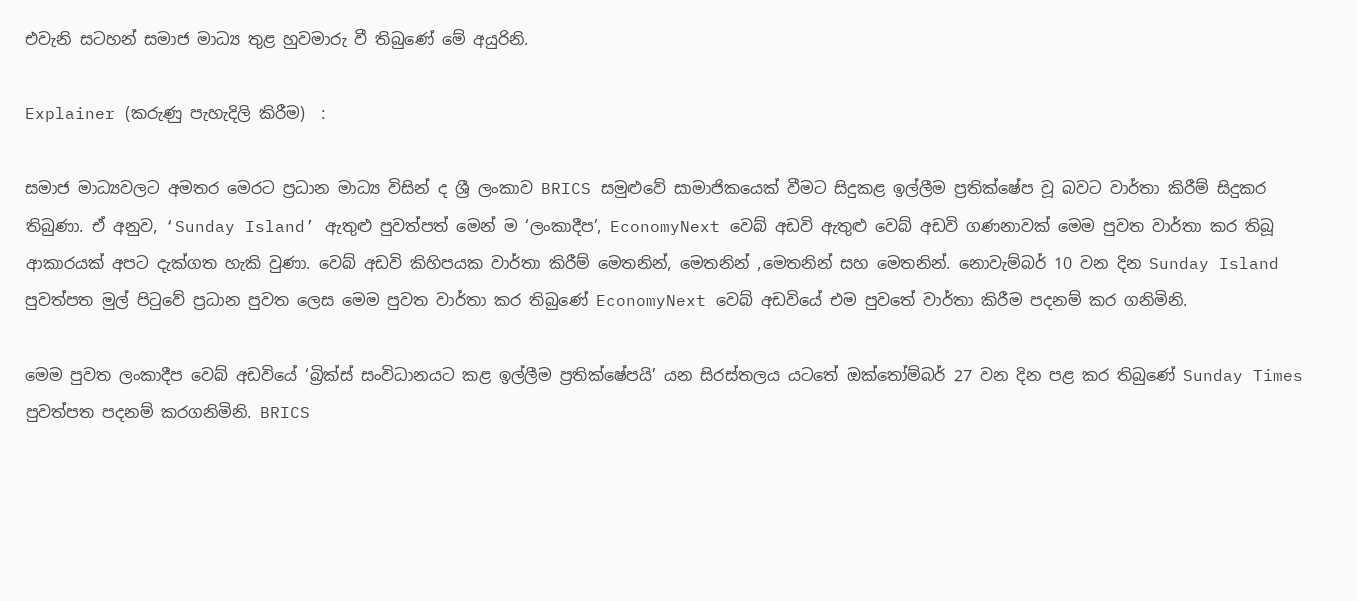එවැනි සටහන් සමාජ මාධ්‍ය තුළ හුවමාරු වී තිබුණේ මේ අයුරිනි.

Explainer (කරුණු පැහැදිලි කිරීම)  :

සමාජ මාධ්‍යවලට අමතර මෙරට ප්‍රධාන මාධ්‍ය විසින් ද ශ්‍රී ලංකාව BRICS සමුළුවේ සාමාජිකයෙක් වීමට සිදුකළ ඉල්ලීම ප්‍රතික්ෂේප වූ බවට වාර්තා කිරීම් සිදුකර තිබුණා. ඒ අනුව, ‘Sunday Island’ ඇතුළු පුවත්පත් මෙන් ම ‘ලංකාදීප’, EconomyNext වෙබ් අඩවි ඇතුළු වෙබ් අඩවි ගණනාවක් මෙම පුවත වාර්තා කර තිබූ ආකාරයක් අපට දැක්ගත හැකි වුණා. වෙබ් අඩවි කිහිපයක වාර්තා කිරීම් මෙතනින්, මෙතනින් ,මෙතනින් සහ මෙතනින්. නොවැම්බර් 10 වන දින Sunday Island පුවත්පත මුල් පිටුවේ ප්‍රධාන පුවත ලෙස මෙම පුවත වාර්තා කර තිබුණේ EconomyNext වෙබ් අඩවියේ එම පුවතේ වාර්තා කිරීම පදනම් කර ගනිමිනි.

මෙම පුවත ලංකාදීප වෙබ් අඩවියේ ‘බ්‍රික්ස් සංවිධානයට කළ ඉල්ලීම ප්‍රතික්ෂේපයි’ යන සිරස්තලය යටතේ ඔක්තෝම්බර් 27 වන දින පළ කර තිබුණේ Sunday Times පුවත්පත පදනම් කරගනිමිනි. BRICS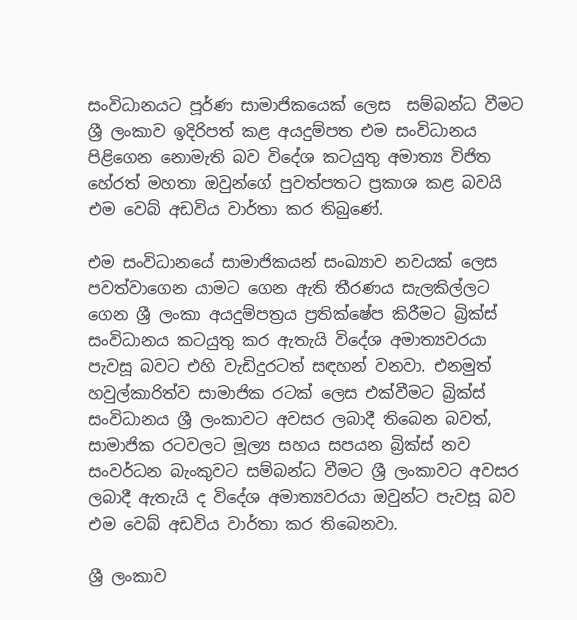සංවිධානයට පූර්ණ සාමාජිකයෙක් ලෙස  සම්බන්ධ වීමට ශ්‍රී ලංකාව ඉදිරිපත් කළ අයදුම්පත එම සංවිධානය පිළිගෙන නොමැති බව විදේශ කටයුතු අමාත්‍ය විජිත  හේරත් මහතා ඔවුන්ගේ පුවත්පතට ප්‍රකාශ කළ බවයි එම වෙබ් අඩවිය වාර්තා කර තිබුණේ.

එම සංවිධානයේ සාමාජිකයන් සංඛ්‍යාව නවයක් ලෙස පවත්වාගෙන යාමට ගෙන ඇති තීරණය සැලකිල්ලට ගෙන ශ්‍රී ලංකා අයදුම්පත්‍රය ප්‍රතික්ෂේප කිරීමට බ්‍රික්ස් සංවිධානය කටයුතු කර ඇතැයි විදේශ අමාත්‍යවරයා පැවසූ බවට එහි වැඩිදුරටත් සඳහන් වනවා. එනමුත් හවුල්කාරිත්ව සාමාජික රටක් ලෙස එක්වීමට බ්‍රික්ස් සංවිධානය ශ්‍රී ලංකාවට අවසර ලබාදී තිබෙන බවත්, සාමාජික රටවලට මූල්‍ය සහය සපයන බ්‍රික්ස් නව සංවර්ධන බැංකුවට සම්බන්ධ වීමට ශ්‍රී ලංකාවට අවසර ලබාදී ඇතැයි ද විදේශ අමාත්‍යවරයා ඔවුන්ට පැවසූ බව එම වෙබ් අඩවිය වාර්තා කර තිබෙනවා.

ශ්‍රී ලංකාව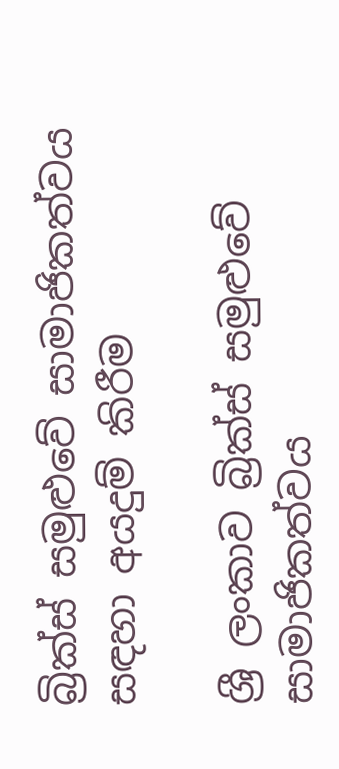බ්‍රික්ස් සමුළුවේ සාමාජිකත්වය සඳහා අයදුම් කිරීම

ශ්‍රී ලංකාව බ්‍රික්ස් සමුළුවේ සාමාජිකත්වය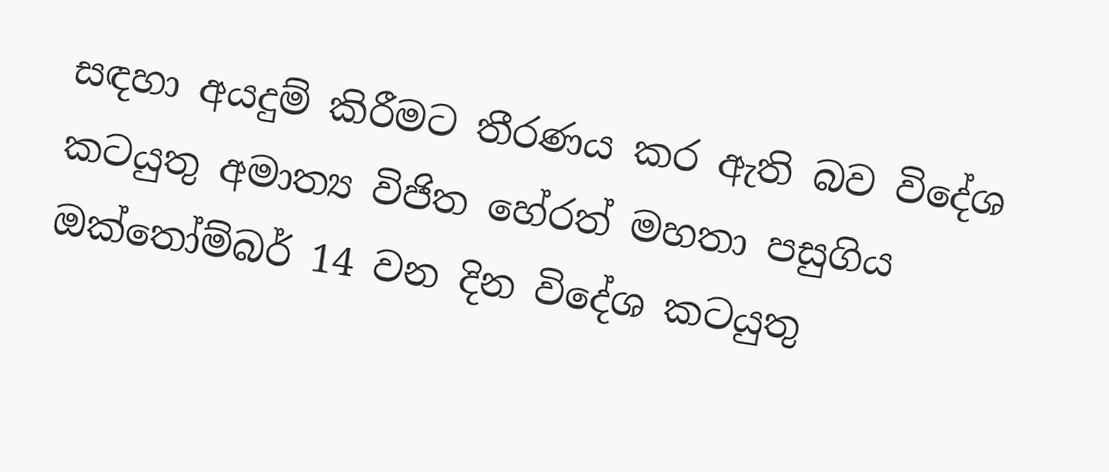සඳහා අයදුම් කිරීමට තීරණය කර ඇති බව විදේශ කටයුතු අමාත්‍ය විජිත හේරත් මහතා පසුගිය ඔක්තෝම්බර් 14 වන දින විදේශ කටයුතු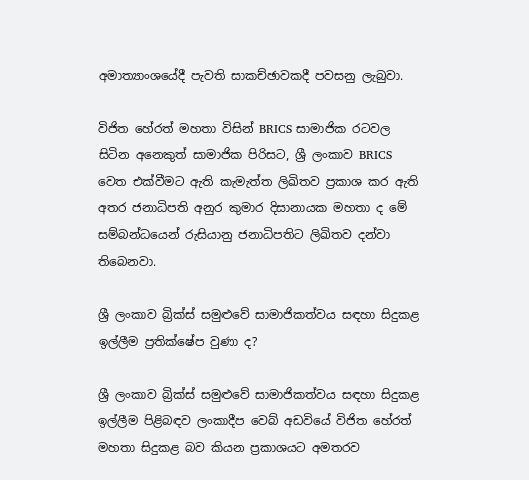අමාත්‍යාංශයේදී පැවති සාකච්ඡාවකදී පවසනු ලැබුවා.

විජිත හේරත් මහතා විසින් BRICS සාමාජික රටවල සිටින අනෙකුත් සාමාජික පිරිසට, ශ්‍රී ලංකාව BRICS වෙත එක්වීමට ඇති කැමැත්ත ලිඛිතව ප්‍රකාශ කර ඇති අතර ජනාධිපති අනුර කුමාර දිසානායක මහතා ද මේ සම්බන්ධයෙන් රුසියානු ජනාධිපතිට ලිඛිතව දන්වා තිබෙනවා.

ශ්‍රී ලංකාව බ්‍රික්ස් සමුළුවේ සාමාජිකත්වය සඳහා සිදුකළ ඉල්ලීම ප්‍රතික්ෂේප වුණා ද?

ශ්‍රී ලංකාව බ්‍රික්ස් සමුළුවේ සාමාජිකත්වය සඳහා සිදුකළ ඉල්ලීම පිළිබඳව ලංකාදීප වෙබ් අඩවියේ විජිත හේරත් මහතා සිදුකළ බව කියන ප්‍රකාශයට අමතරව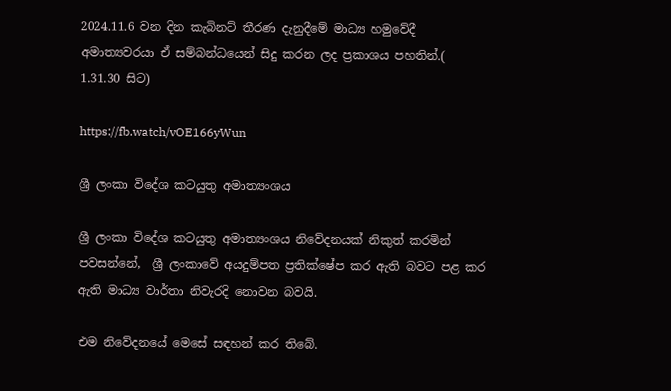2024.11.6 වන දින කැබිනට් තීරණ දැනුදීමේ මාධ්‍ය හමුවේදී අමාත්‍යවරයා ඒ සම්බන්ධයෙන් සිදු කරන ලද ප්‍රකාශය පහතින්.( 1.31.30 සිට)

https://fb.watch/vOE166yWun

ශ්‍රී ලංකා විදේශ කටයුතු අමාත්‍යංශය

ශ්‍රී ලංකා විදේශ කටයුතු අමාත්‍යංශය නිවේදනයක් නිකුත් කරමින් පවසන්නේ,  ශ්‍රී ලංකාවේ අයදුම්පත ප්‍රතික්ෂේප කර ඇති බවට පළ කර ඇති මාධ්‍ය වාර්තා නිවැරදි නොවන බවයි.

එම නිවේදනයේ මෙසේ සඳහන් කර තිබේ.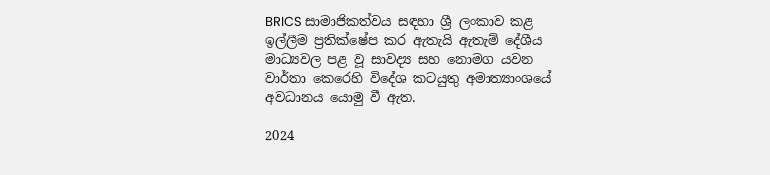BRICS සාමාජිකත්වය සඳහා ශ්‍රී ලංකාව කළ ඉල්ලීම ප්‍රතික්ෂේප කර ඇතැයි ඇතැම් දේශීය මාධ්‍යවල පළ වූ සාවද්‍ය සහ නොමග යවන වාර්තා කෙරෙහි විදේශ කටයුතු අමාත්‍යාංශයේ අවධානය යොමු වී ඇත.

2024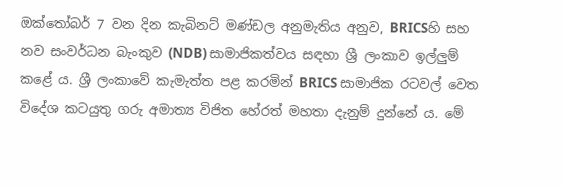ඔක්තෝබර් 7 වන දින කැබිනට් මණ්ඩල අනුමැතිය අනුව, BRICSහි සහ නව සංවර්ධන බැංකුව (NDB) සාමාජිකත්වය සඳහා ශ්‍රී ලංකාව ඉල්ලුම් කළේ ය. ශ්‍රී ලංකාවේ කැමැත්ත පළ කරමින් BRICS සාමාජික රටවල් වෙත විදේශ කටයුතු ගරු අමාත්‍ය විජිත හේරත් මහතා දැනුම් දුන්නේ ය. මේ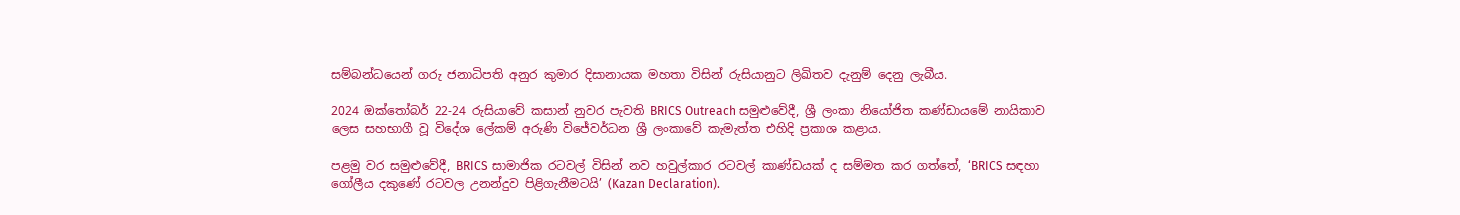සම්බන්ධයෙන් ගරු ජනාධිපති අනුර කුමාර දිසානායක මහතා විසින් රුසියානුට ලිඛිතව දැනුම් දෙනු ලැබීය.

2024 ඔක්තෝබර් 22-24 රුසියාවේ කසාන් නුවර පැවති BRICS Outreach සමුළුවේදී, ශ්‍රී ලංකා නියෝජිත කණ්ඩායමේ නායිකාව ලෙස සහභාගී වූ විදේශ ලේකම් අරුණි විජේවර්ධන ශ්‍රී ලංකාවේ කැමැත්ත එහිදි ප්‍රකාශ කළාය.

පළමු වර සමුළුවේදී, BRICS සාමාජික රටවල් විසින් නව හවුල්කාර රටවල් කාණ්ඩයක් ද සම්මත කර ගත්තේ, ‘BRICS සඳහා ගෝලීය දකුණේ රටවල උනන්දුව පිළිගැනීමටයි’ (Kazan Declaration).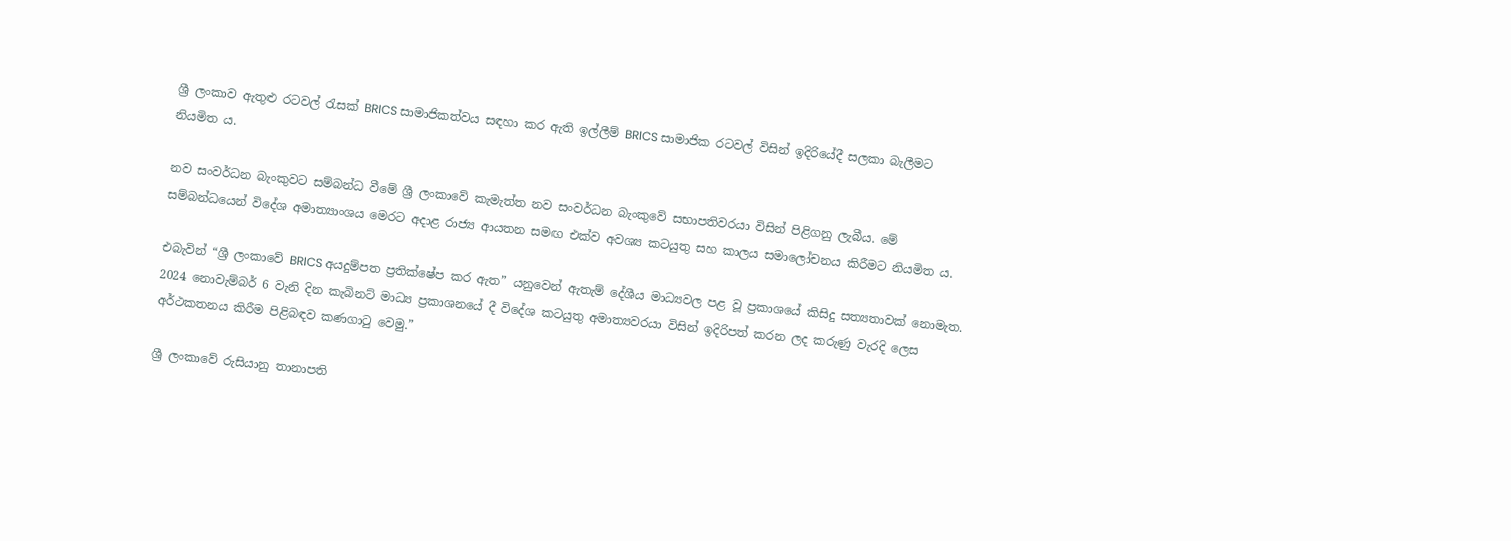ශ්‍රී ලංකාව ඇතුළු රටවල් රැසක් BRICS සාමාජිකත්වය සඳහා කර ඇති ඉල්ලීම් BRICS සාමාජික රටවල් විසින් ඉදිරියේදී සලකා බැලීමට නියමිත ය.

නව සංවර්ධන බැංකුවට සම්බන්ධ වීමේ ශ්‍රී ලංකාවේ කැමැත්ත නව සංවර්ධන බැංකුවේ සභාපතිවරයා විසින් පිළිගනු ලැබීය. මේ සම්බන්ධයෙන් විදේශ අමාත්‍යාංශය මෙරට අදාළ රාජ්‍ය ආයතන සමඟ එක්ව අවශ්‍ය කටයුතු සහ කාලය සමාලෝචනය කිරීමට නියමිත ය.

එබැවින් “ශ්‍රී ලංකාවේ BRICS අයදුම්පත ප්‍රතික්ෂේප කර ඇත” යනුවෙන් ඇතැම් දේශීය මාධ්‍යවල පළ වූ ප්‍රකාශයේ කිසිදු සත්‍යතාවක් නොමැත. 2024 නොවැම්බර් 6 වැනි දින කැබිනට් මාධ්‍ය ප්‍රකාශනයේ දී විදේශ කටයුතු අමාත්‍යවරයා විසින් ඉදිරිපත් කරන ලද කරුණු වැරදි ලෙස අර්ථකතනය කිරීම පිළිබඳව කණගාටු වෙමු.”

ශ්‍රී ලංකාවේ රුසියානු තානාපති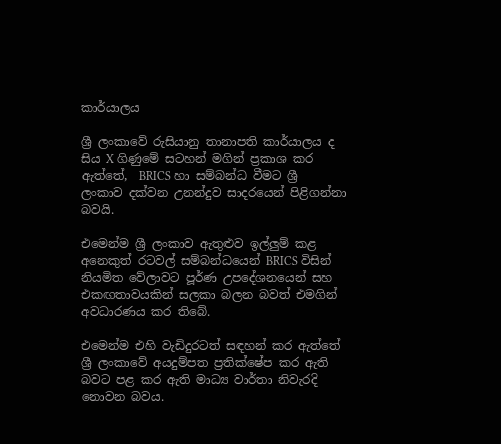කාර්යාලය

ශ්‍රී ලංකාවේ රුසියානු තානාපති කාර්යාලය ද සිය X ගිණුමේ සටහන් මගින් ප්‍රකාශ කර ඇත්තේ,  BRICS හා සම්බන්ධ වීමට ශ්‍රී ලංකාව දක්වන උනන්දුව සාදරයෙන් පිළිගන්නා බවයි.

එමෙන්ම ශ්‍රී ලංකාව ඇතුළුව ඉල්ලුම් කළ අනෙකුත් රටවල් සම්බන්ධයෙන් BRICS විසින් නියමිත වේලාවට පූර්ණ උපදේශනයෙන් සහ එකඟතාවයකින් සලකා බලන බවත් එමගින් අවධාරණය කර තිබේ.

එමෙන්ම එහි වැඩිදුරටත් සඳහන් කර ඇත්තේ ශ්‍රී ලංකාවේ අයදුම්පත ප්‍රතික්ෂේප කර ඇති බවට පළ කර ඇති මාධ්‍ය වාර්තා නිවැරදි නොවන බවය.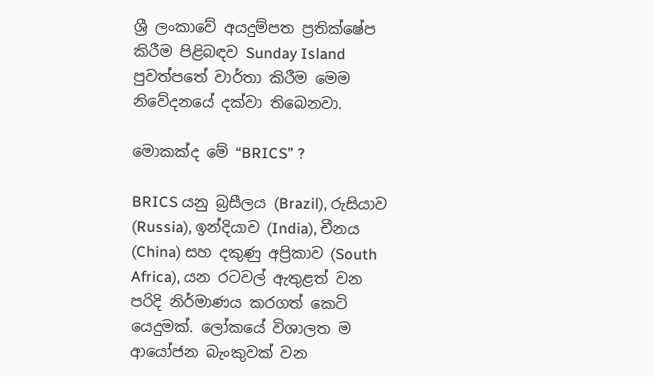ශ්‍රී ලංකාවේ අයදුම්පත ප්‍රතික්ෂේප කිරීම පිළිබඳව Sunday Island පුවත්පතේ වාර්තා කිරීම මෙම නිවේදනයේ දක්වා තිබෙනවා.

මොකක්ද මේ “BRICS” ?

BRICS යනු බ්‍රසීලය (Brazil), රුසියාව (Russia), ඉන්දියාව (India), චීනය (China) සහ දකුණු අප්‍රිකාව (South Africa), යන රටවල් ඇතුළත් වන පරිදි නිර්මාණය කරගත් කෙටි යෙදුමක්. ලෝකයේ විශාලත ම ආයෝජන බැංකුවක් වන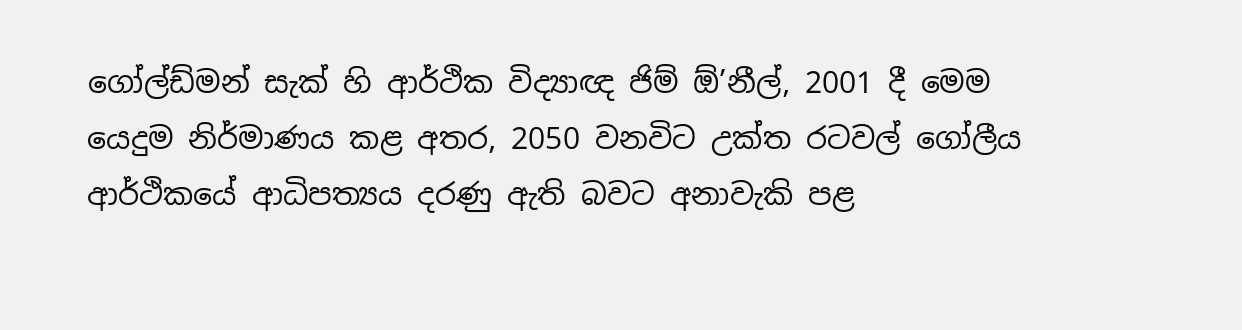ගෝල්ඩ්මන් සැක් හි ආර්ථික විද්‍යාඥ ජිම් ඕ’නීල්, 2001 දී මෙම යෙදුම නිර්මාණය කළ අතර, 2050 වනවිට උක්ත රටවල් ගෝලීය ආර්ථිකයේ ආධිපත්‍යය දරණු ඇති බවට අනාවැකි පළ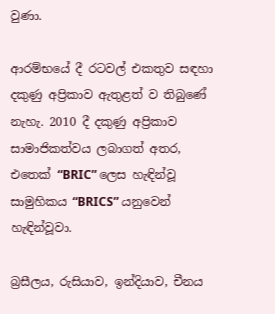වුණා.

ආරම්භයේ දී රටවල් එකතුව සඳහා දකුණු අප්‍රිකාව ඇතුළත් ව තිබුණේ නැහැ. 2010 දී දකුණු අප්‍රිකාව සාමාජිකත්වය ලබාගත් අතර, එතෙක් “BRIC” ලෙස හැඳින්වූ සාමුහිකය “BRICS” යනුවෙන් හැඳින්වූවා.

බ්‍රසීලය, රුසියාව, ඉන්දියාව, චීනය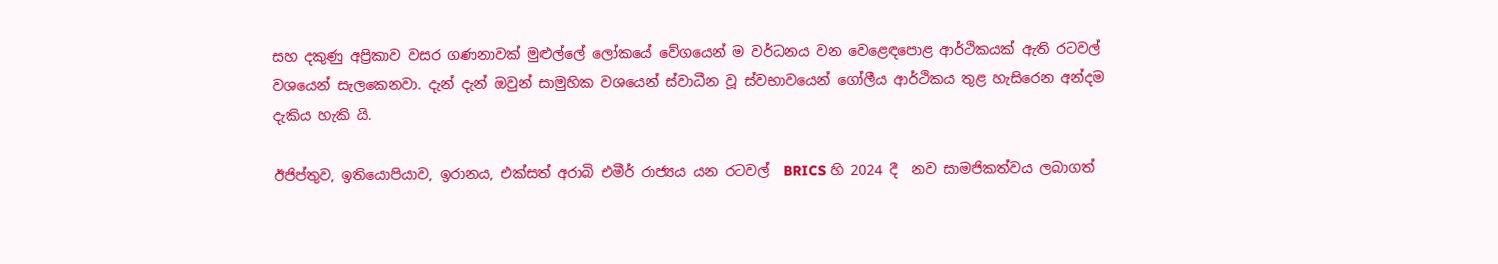සහ දකුණු අප්‍රිකාව වසර ගණනාවක් මුළුල්ලේ ලෝකයේ වේගයෙන් ම වර්ධනය වන වෙළෙඳපොළ ආර්ථිකයක් ඇති රටවල් වශයෙන් සැලකෙනවා. දැන් දැන් ඔවුන් සාමුහික වශයෙන් ස්වාධීන වූ ස්වභාවයෙන් ගෝලීය ආර්ථිකය තුළ හැසි‍රෙන අන්දම දැකිය හැකි යි.

ඊජිප්තුව, ඉතියොපියාව, ඉරානය, එක්සත් අරාබි එමීර් රාජ්‍යය යන රටවල්  BRICS හි 2024 දී  නව සාමජිකත්වය ලබාගත්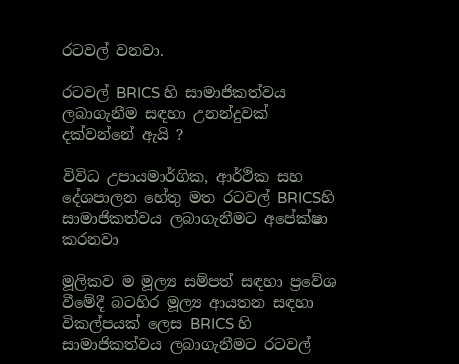රටවල් වනවා.

රටවල් BRICS හි සාමාජිකත්වය ලබාගැනීම සඳහා උනන්දුවක් දක්වන්නේ ඇයි ?

විවිධ උපායමාර්ගික, ආර්ථික සහ දේශපාලන හේතු මත රටවල් BRICSහි සාමාජිකත්වය ලබාගැනීමට අපේක්ෂා කරනවා

මූලිකව ම මූල්‍ය සම්පත් සඳහා ප්‍රවේශ වීමේදී බටහිර මූල්‍ය ආයතන සඳහා විකල්පයක් ලෙස BRICS හි සාමාජිකත්වය ලබාගැනීමට රටවල්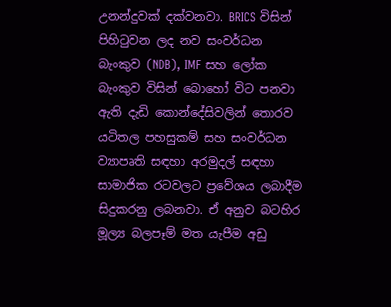උනන්දුවක් දක්වනවා. BRICS විසින් පිහිටුවන ලද නව සංවර්ධන බැංකුව (NDB), IMF සහ ලෝක බැංකුව විසින් බොහෝ විට පනවා ඇති දැඩි කොන්දේසිවලින් තොරව යටිතල පහසුකම් සහ සංවර්ධන ව්‍යාපෘති සඳහා අරමුදල් සඳහා සාමාජික රටවලට ප්‍රවේශය ලබාදීම සිදුකරනු ලබනවා. ඒ අනුව බටහිර මූල්‍ය බලපෑම් මත යැපීම අඩු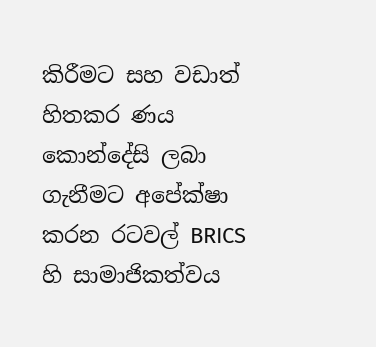කිරීමට සහ වඩාත් හිතකර ණය කොන්දේසි ලබා ගැනීමට අපේක්ෂා කරන රටවල් BRICS හි සාමාජිකත්වය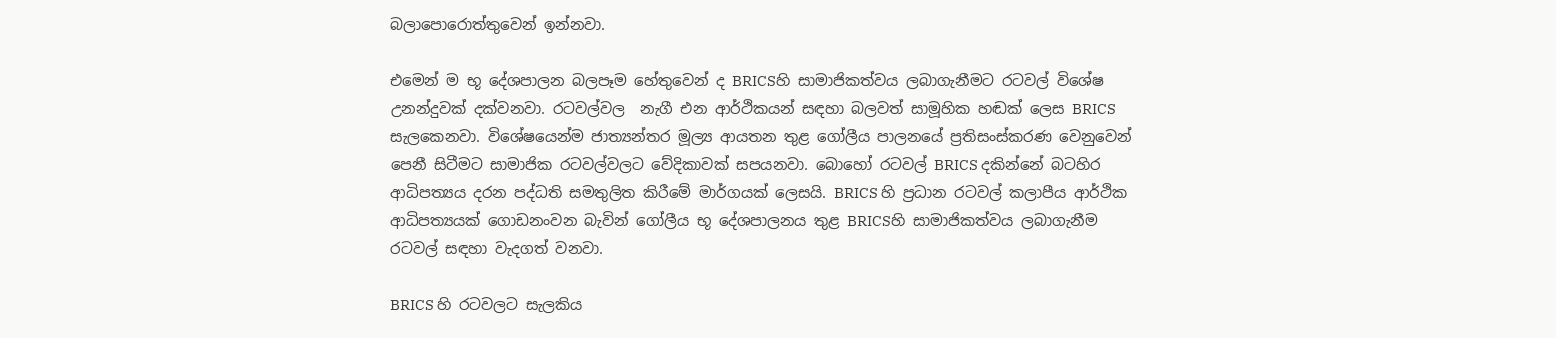බලාපොරොත්තුවෙන් ඉන්නවා.

එමෙන් ම භූ දේශපාලන බලපෑම හේතුවෙන් ද BRICSහි සාමාජිකත්වය ලබාගැනීමට රටවල් විශේෂ උනන්දුවක් දක්වනවා. රටවල්වල  නැගී එන ආර්ථිකයන් සඳහා බලවත් සාමූහික හඬක් ලෙස BRICS සැලකෙනවා. විශේෂයෙන්ම ජාත්‍යන්තර මූල්‍ය ආයතන තුළ ගෝලීය පාලනයේ ප්‍රතිසංස්කරණ වෙනුවෙන් පෙනී සිටීමට සාමාජික රටවල්වලට වේදිකාවක් සපයනවා. බොහෝ රටවල් BRICS දකින්නේ බටහිර ආධිපත්‍යය දරන පද්ධති සමතුලිත කිරීමේ මාර්ගයක් ලෙසයි. BRICS හි ප්‍රධාන රටවල් කලාපීය ආර්ථික ආධිපත්‍යයක් ගොඩනංවන බැවින් ගෝලීය භූ දේශපාලනය තුළ BRICSහි සාමාජිකත්වය ලබාගැනීම රටවල් සඳහා වැදගත් වනවා.

BRICS හි රටවලට සැලකිය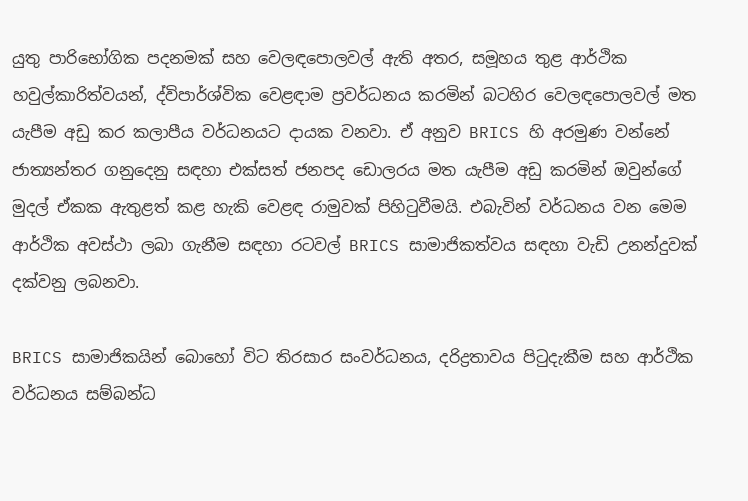යුතු පාරිභෝගික පදනමක් සහ වෙලඳපොලවල් ඇති අතර, සමූහය තුළ ආර්ථික හවුල්කාරිත්වයන්, ද්විපාර්ශ්වික වෙළඳාම ප්‍රවර්ධනය කරමින් බටහිර වෙලඳපොලවල් මත යැපීම අඩු කර කලාපීය වර්ධනයට දායක වනවා. ඒ අනුව BRICS හි අරමුණ වන්නේ ජාත්‍යන්තර ගනුදෙනු සඳහා එක්සත් ජනපද ඩොලරය මත යැපීම අඩු කරමින් ඔවුන්ගේ මුදල් ඒකක ඇතුළත් කළ හැකි වෙළඳ රාමුවක් පිහිටුවීමයි. එබැවින් වර්ධනය වන මෙම ආර්ථික අවස්ථා ලබා ගැනීම සඳහා රටවල් BRICS සාමාජිකත්වය සඳහා වැඩි උනන්දුවක් දක්වනු ලබනවා.

BRICS සාමාජිකයින් බොහෝ විට තිරසාර සංවර්ධනය, දරිද්‍රතාවය පිටුදැකීම සහ ආර්ථික වර්ධනය සම්බන්ධ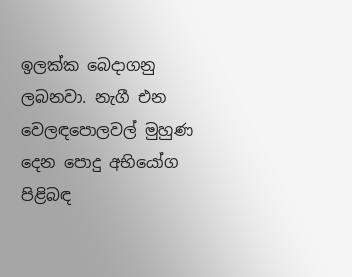ඉලක්ක බෙදාගනු ලබනවා. නැගී එන වෙලඳපොලවල් මුහුණ දෙන පොදු අභියෝග පිළිබඳ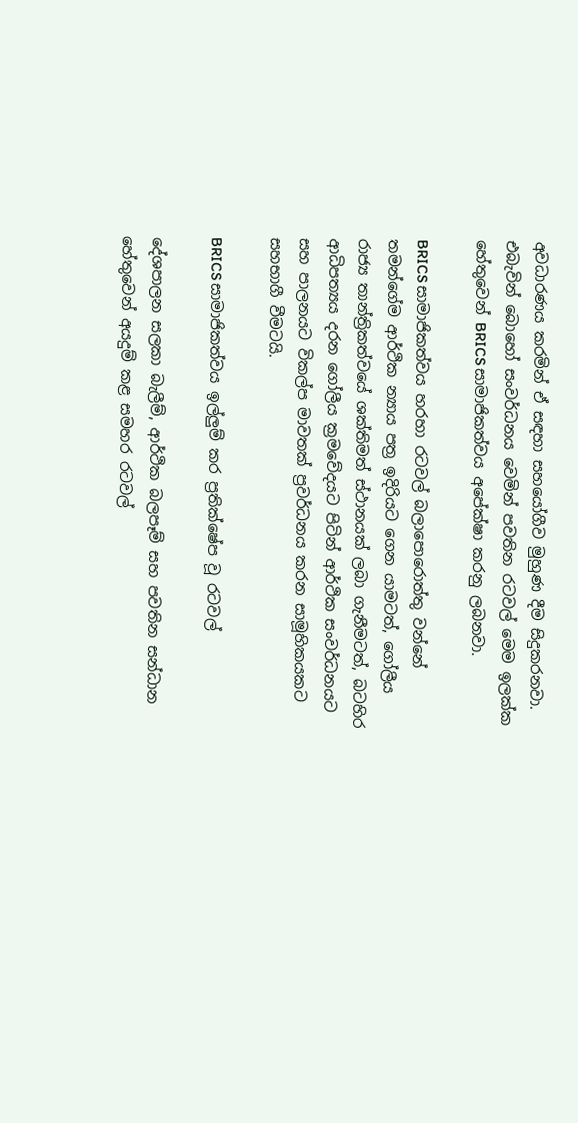අවධාරණය කරමින් ඒ සඳහා සහයෝගීව මුහුණ දීම සිදුකරනවා. එබැවින් බොහෝ සංවර්ධනය වෙමින් පවතින රටවල් මෙම ඉලක්ක හේතුවෙන් BRICS සාමාජිකත්වය අපේක්ෂා කරනු ලබනවා.

BRICS සාමාජිකත්වය හරහා රටවල් බලාපොරොත්තු වන්නේ තමන්ගේම ආර්ථික න්‍යාය පත්‍ර ඉදිරියට ගෙන යාමටත්, ගෝලීය රාජ්‍ය තාන්ත්‍රිකත්වයේ ශක්තිමත් ස්ථානයක් ලබා ගැනීමටත්, බටහිර ආධිපත්‍යය දරන ගෝලීය ක්‍රමවේදයට පිටින් ආර්ථික සංවර්ධනයට සහ පාලනයට විකල්ප මාවතක් ප්‍රවර්ධනය කරන සාමූහිකයකට සහභාගී වීමටයි.

BRICS සාමාජිකත්වය ඉල්ලුම් කර ප්‍රතික්ෂේප වූ රටවල්

දේශපාලන සලකා බැලීම්, ආර්ථික බලපෑම් සහ පවතින සන්ධාන හේතුවෙන් අයදුම් කළ සමහර රටවල්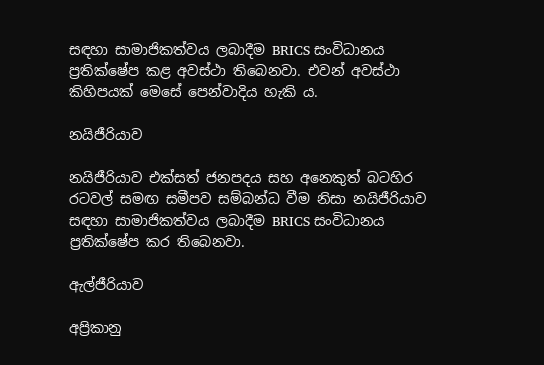සඳහා සාමාජිකත්වය ලබාදීම BRICS සංවිධානය ප්‍රතික්ෂේප කළ අවස්ථා තිබෙනවා. එවන් අවස්ථා කිහිපයක් මෙසේ පෙන්වාදිය හැකි ය.

නයිජීරියාව

නයිජීරියාව එක්සත් ජනපදය සහ අනෙකුත් බටහිර රටවල් සමඟ සමීපව සම්බන්ධ වීම නිසා නයිජීරියාව සඳහා සාමාජිකත්වය ලබාදීම BRICS සංවිධානය ප්‍රතික්ෂේප කර තිබෙනවා.

ඇල්ජීරියාව

අප්‍රිකානු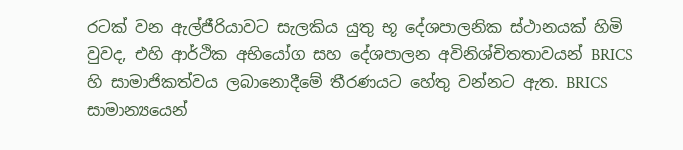රටක් වන ඇල්ජීරියාවට සැලකිය යුතු භූ දේශපාලනික ස්ථානයක් හිමි වුවද, එහි ආර්ථික අභියෝග සහ දේශපාලන අවිනිශ්චිතතාවයන් BRICS හි සාමාජිකත්වය ලබානොදීමේ තීරණයට හේතු වන්නට ඇත. BRICS සාමාන්‍යයෙන්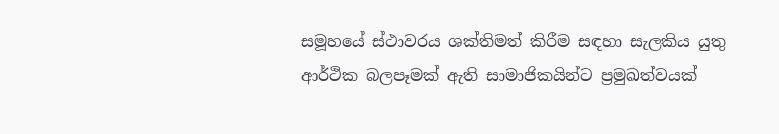සමූහයේ ස්ථාවරය ශක්තිමත් කිරීම සඳහා සැලකිය යුතු ආර්ථික බලපෑමක් ඇති සාමාජිකයින්ට ප්‍රමුඛත්වයක්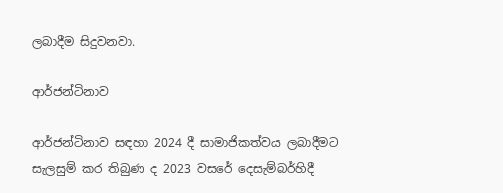ලබාදීම සිදුවනවා.

ආර්ජන්ටිනාව

ආර්ජන්ටිනාව සඳහා 2024 දී සාමාජිකත්වය ලබාදීමට සැලසුම් කර තිබුණ ද 2023 වසරේ දෙසැම්බර්හිදී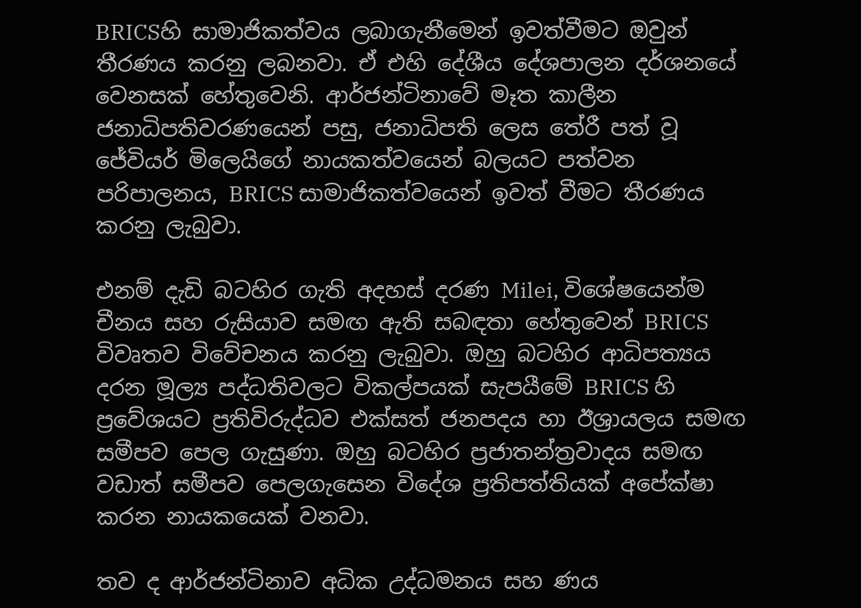BRICSහි සාමාජිකත්වය ලබාගැනීමෙන් ඉවත්වීමට ඔවුන් තීරණය කරනු ලබනවා. ඒ එහි දේශීය දේශපාලන දර්ශනයේ වෙනසක් හේතුවෙනි. ආර්ජන්ටිනාවේ මෑත කාලීන ජනාධිපතිවරණයෙන් පසු, ජනාධිපති ලෙස තේරී පත් වූ ජේවියර් මිලෙයිගේ නායකත්වයෙන් බලයට පත්වන පරිපාලනය, BRICS සාමාජිකත්වයෙන් ඉවත් වීමට තීරණය කරනු ලැබුවා.

එනම් දැඩි බටහිර ගැති අදහස් දරණ Milei, විශේෂයෙන්ම චීනය සහ රුසියාව සමඟ ඇති සබඳතා හේතුවෙන් BRICS විවෘතව විවේචනය කරනු ලැබුවා. ඔහු බටහිර ආධිපත්‍යය දරන මූල්‍ය පද්ධතිවලට විකල්පයක් සැපයීමේ BRICS හි ප්‍රවේශයට ප්‍රතිවිරුද්ධව එක්සත් ජනපදය හා ඊශ්‍රායලය සමඟ සමීපව පෙල ගැසුණා. ඔහු බටහිර ප්‍රජාතන්ත්‍රවාදය සමඟ වඩාත් සමීපව පෙලගැසෙන විදේශ ප්‍රතිපත්තියක් අපේක්ෂා කරන නායකයෙක් වනවා.

තව ද ආර්ජන්ටිනාව අධික උද්ධමනය සහ ණය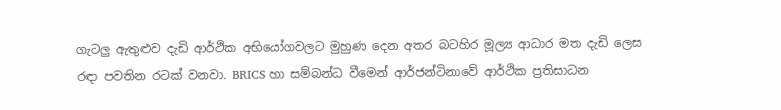ගැටලු ඇතුළුව දැඩි ආර්ථික අභියෝගවලට මුහුණ දෙන අතර බටහිර මූල්‍ය ආධාර මත දැඩි ලෙස රඳා පවතින රටක් වනවා. BRICS හා සම්බන්ධ වීමෙන් ආර්ජන්ටිනාවේ ආර්ථික ප්‍රතිසාධන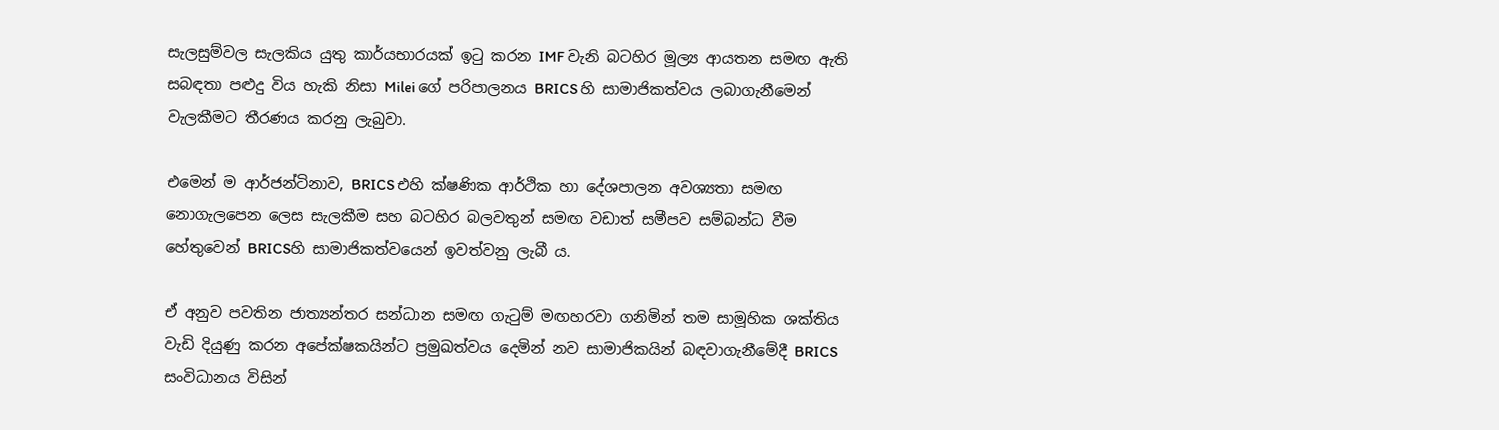සැලසුම්වල සැලකිය යුතු කාර්යභාරයක් ඉටු කරන IMF වැනි බටහිර මූල්‍ය ආයතන සමඟ ඇති සබඳතා පළුදු විය හැකි නිසා Milei ගේ පරිපාලනය BRICS හි සාමාජිකත්වය ලබාගැනීමෙන් වැලකීමට තීරණය කරනු ලැබුවා.

එමෙන් ම ආර්ජන්ටිනාව, BRICS එහි ක්ෂණික ආර්ථික හා දේශපාලන අවශ්‍යතා සමඟ නොගැලපෙන ලෙස සැලකීම සහ බටහිර බලවතුන් සමඟ වඩාත් සමීපව සම්බන්ධ වීම හේතුවෙන් BRICSහි සාමාජිකත්වයෙන් ඉවත්වනු ලැබී ය.

ඒ අනුව පවතින ජාත්‍යන්තර සන්ධාන සමඟ ගැටුම් මඟහරවා ගනිමින් තම සාමූහික ශක්තිය වැඩි දියුණු කරන අපේක්ෂකයින්ට ප්‍රමුඛත්වය දෙමින් නව සාමාජිකයින් බඳවාගැනීමේදී BRICS සංවිධානය විසින්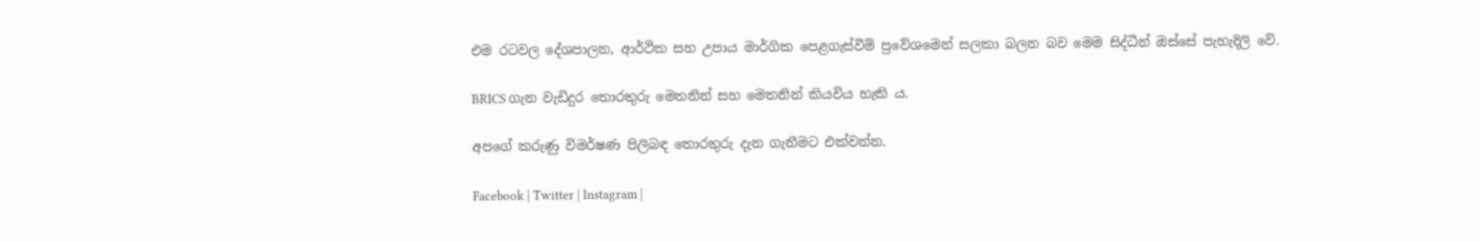එම රටවල දේශපාලන, ආර්ථික සහ උපාය මාර්ගික පෙළගැස්වීම් ප්‍රවේශමෙන් සලකා බලන බව මෙම සිද්ධීන් ඔස්සේ පැහැදිලි වේ.

BRICS ගැන වැඩිදුර තොරතුරු මෙතනින් සහ මෙතනින් කියවිය හැකි ය.

අපගේ කරුණු විමර්ෂණ පිලිබඳ තොරතුරු දැන ගැනීමට එක්වන්න.

Facebook | Twitter | Instagram |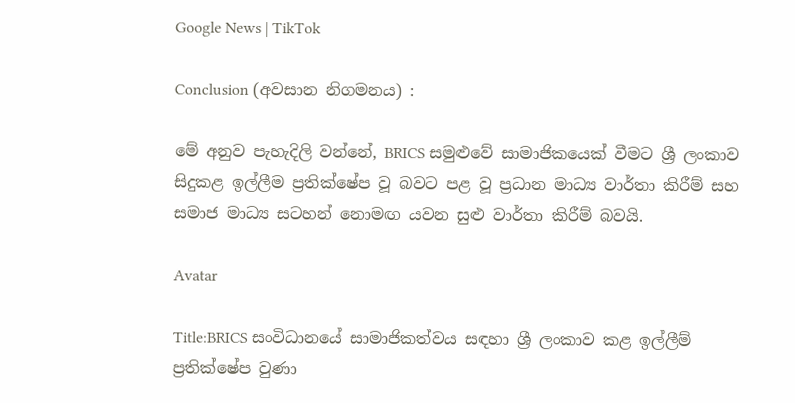Google News | TikTok

Conclusion (අවසාන නිගමනය) :

මේ අනුව පැහැදිලි වන්නේ, BRICS සමුළුවේ සාමාජිකයෙක් වීමට ශ්‍රී ලංකාව සිදුකළ ඉල්ලීම ප්‍රතික්ෂේප වූ බවට පළ වූ ප්‍රධාන මාධ්‍ය වාර්තා කිරීම් සහ සමාජ මාධ්‍ය සටහන් නොමඟ යවන සුළු වාර්තා කිරීම් බවයි.

Avatar

Title:BRICS සංවිධානයේ සාමාජිකත්වය සඳහා ශ්‍රී ලංකාව කළ ඉල්ලීම් ප්‍රතික්ෂේප වුණා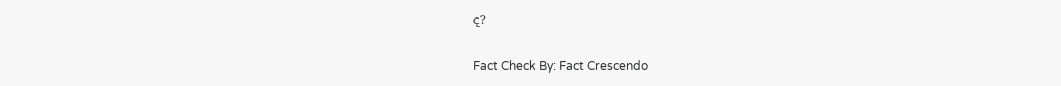ද?

Fact Check By: Fact Crescendo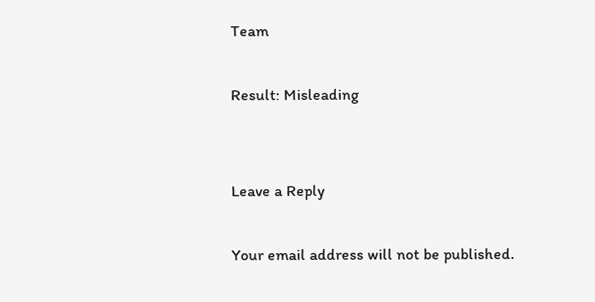Team

Result: Misleading


Leave a Reply

Your email address will not be published.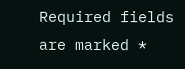Required fields are marked *